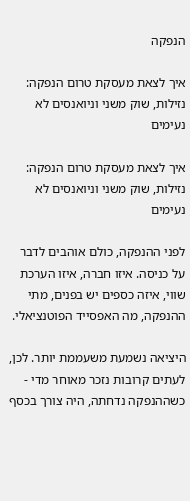הנפקה

איך לצאת מעסקת טרום הנפקה: נזילות, שוק משני וניואנסים לא נעימים

איך לצאת מעסקת טרום הנפקה: נזילות, שוק משני וניואנסים לא נעימים

לפני ההנפקה, כולם אוהבים לדבר על כניסה. איזו חברה, איזו הערכת שווי, איזה כספים יש בפנים, מתי ההנפקה, מה האפסייד הפוטנציאלי.

היציאה נשמעת משעממת יותר. לכן, לעתים קרובות נזכר מאוחר מדי - כשההנפקה נדחתה, היה צורך בכסף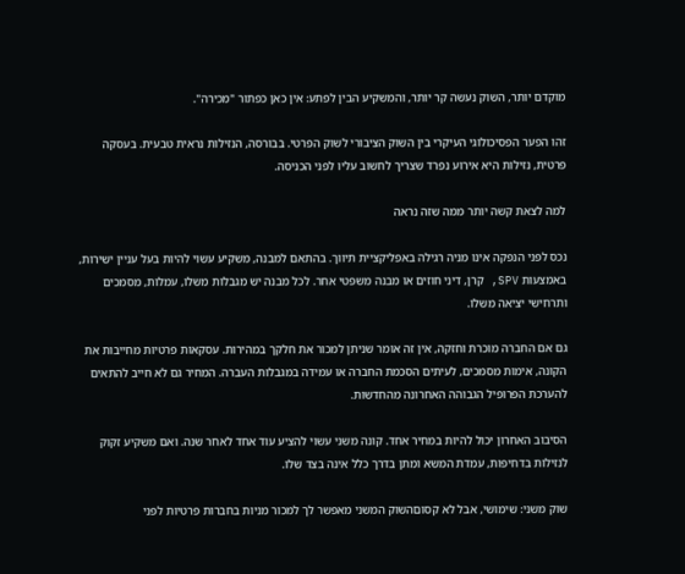מוקדם יותר, השוק נעשה קר יותר, והמשקיע הבין לפתע: אין כאן כפתור "מכירה".

זהו הפער הפסיכולוגי העיקרי בין השוק הציבורי לשוק הפרטי. בבורסה, הנזילות נראית טבעית. בעסקה פרטית, נזילות היא אירוע נפרד שצריך לחשוב עליו לפני הכניסה.

למה לצאת קשה יותר ממה שזה נראה

נכס לפני הנפקה אינו מניה רגילה באפליקציית תיווך. בהתאם למבנה, משקיע עשוי להיות בעל עניין ישירות, באמצעות SPV, קרן, דיני חוזים או מבנה משפטי אחר. לכל מבנה יש מגבלות משלו, עמלות, מסמכים ותרחישי יציאה משלו.

גם אם החברה מוכרת וחזקה, אין זה אומר שניתן למכור את חלקך במהירות. עסקאות פרטיות מחייבות את הקונה, אימות מסמכים, לעיתים הסכמת החברה או עמידה במגבלות העברה. המחיר גם לא חייב להתאים להערכת הפרופיל הגבוהה האחרונה מהחדשות.

הסיבוב האחרון יכול להיות במחיר אחד. קונה משני עשוי להציע עוד אחד לאחר שנה. ואם משקיע זקוק לנזילות בדחיפות, עמדת המשא ומתן בדרך כלל אינה בצד שלו.

שוק משני: שימושי, אבל לא קסוםהשוק המשני מאפשר לך למכור מניות בחברות פרטיות לפני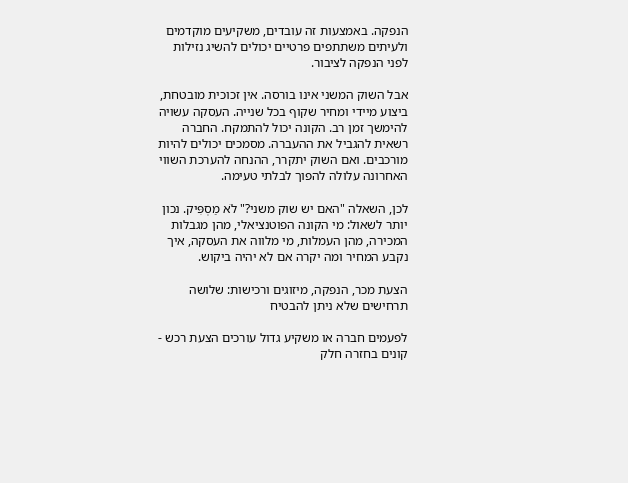הנפקה. באמצעות זה עובדים, משקיעים מוקדמים ולעיתים משתתפים פרטיים יכולים להשיג נזילות לפני הנפקה לציבור.

אבל השוק המשני אינו בורסה. אין זכוכית מובטחת, ביצוע מיידי ומחיר שקוף בכל שנייה. העסקה עשויה להימשך זמן רב. הקונה יכול להתמקח. החברה רשאית להגביל את ההעברה. מסמכים יכולים להיות מורכבים. ואם השוק יתקרר, ההנחה להערכת השווי האחרונה עלולה להפוך לבלתי טעימה.

לכן, השאלה "האם יש שוק משני?" לֹא מַסְפִּיק. נכון יותר לשאול: מי הקונה הפוטנציאלי, מהן מגבלות המכירה, מהן העמלות, מי מלווה את העסקה, איך נקבע המחיר ומה יקרה אם לא יהיה ביקוש.

הצעת מכר, הנפקה, מיזוגים ורכישות: שלושה תרחישים שלא ניתן להבטיח

לפעמים חברה או משקיע גדול עורכים הצעת רכש - קונים בחזרה חלק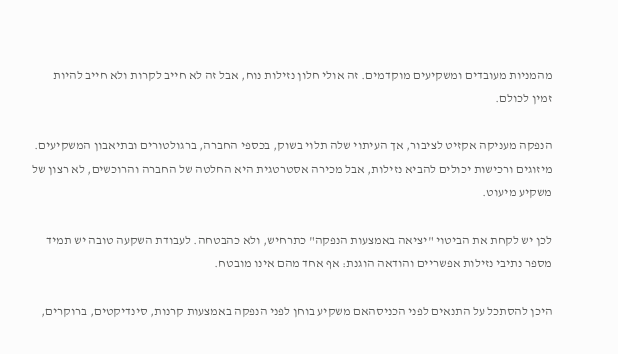מהמניות מעובדים ומשקיעים מוקדמים. זה אולי חלון נזילות נוח, אבל זה לא חייב לקרות ולא חייב להיות זמין לכולם.

הנפקה מעניקה אקזיט לציבור, אך העיתוי שלה תלוי בשוק, בכספי החברה, ברגולטורים ובתיאבון המשקיעים. מיזוגים ורכישות יכולים להביא נזילות, אבל מכירה אסטרטגית היא החלטה של החברה והרוכשים, לא רצון של משקיע מיעוט.

לכן יש לקחת את הביטוי "יציאה באמצעות הנפקה" כתרחיש, ולא כהבטחה. לעבודת השקעה טובה יש תמיד מספר נתיבי נזילות אפשריים והודאה הוגנת: אף אחד מהם אינו מובטח.

היכן להסתכל על התנאים לפני הכניסהאם משקיע בוחן לפני הנפקה באמצעות קרנות, סינדיקטים, ברוקרים,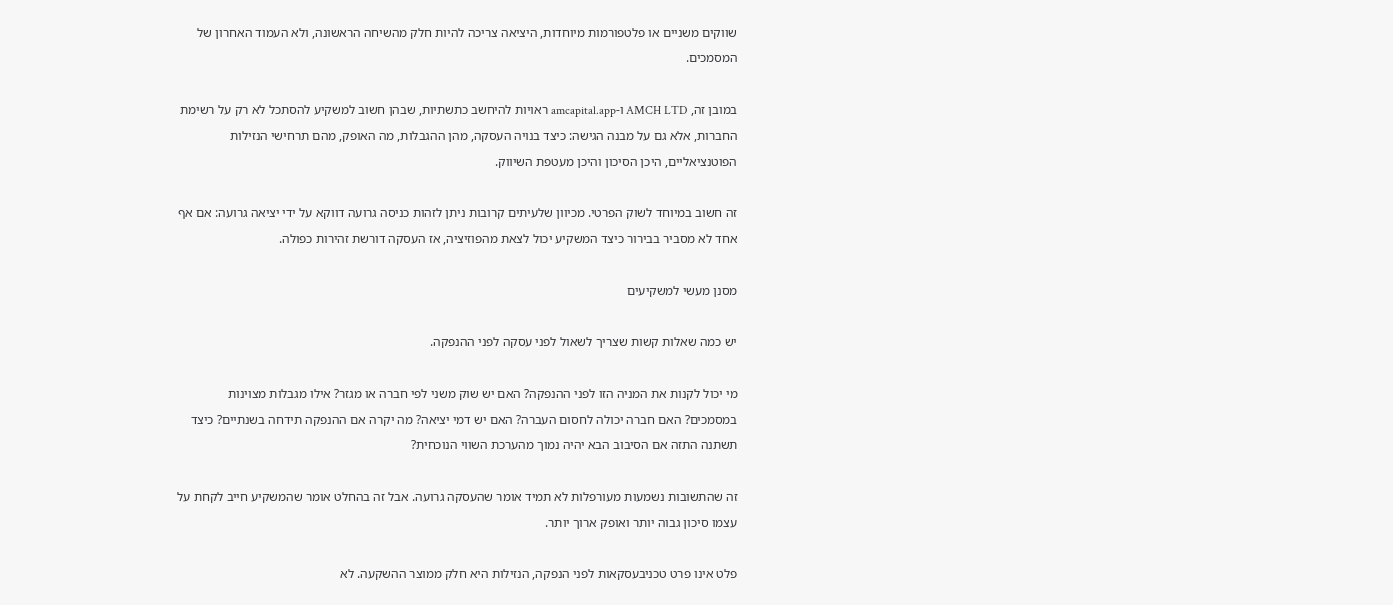שווקים משניים או פלטפורמות מיוחדות, היציאה צריכה להיות חלק מהשיחה הראשונה, ולא העמוד האחרון של המסמכים.

במובן זה, AMCH LTD ו-amcapital.app ראויות להיחשב כתשתיות, שבהן חשוב למשקיע להסתכל לא רק על רשימת החברות, אלא גם על מבנה הגישה: כיצד בנויה העסקה, מהן ההגבלות, מה האופק, מהם תרחישי הנזילות הפוטנציאליים, היכן הסיכון והיכן מעטפת השיווק.

זה חשוב במיוחד לשוק הפרטי. מכיוון שלעיתים קרובות ניתן לזהות כניסה גרועה דווקא על ידי יציאה גרועה: אם אף אחד לא מסביר בבירור כיצד המשקיע יכול לצאת מהפוזיציה, אז העסקה דורשת זהירות כפולה.

מסנן מעשי למשקיעים

יש כמה שאלות קשות שצריך לשאול לפני עסקה לפני ההנפקה.

מי יכול לקנות את המניה הזו לפני ההנפקה? האם יש שוק משני לפי חברה או מגזר? אילו מגבלות מצוינות במסמכים? האם חברה יכולה לחסום העברה? האם יש דמי יציאה? מה יקרה אם ההנפקה תידחה בשנתיים? כיצד תשתנה התזה אם הסיבוב הבא יהיה נמוך מהערכת השווי הנוכחית?

זה שהתשובות נשמעות מעורפלות לא תמיד אומר שהעסקה גרועה. אבל זה בהחלט אומר שהמשקיע חייב לקחת על עצמו סיכון גבוה יותר ואופק ארוך יותר.

פלט אינו פרט טכניבעסקאות לפני הנפקה, הנזילות היא חלק ממוצר ההשקעה. לא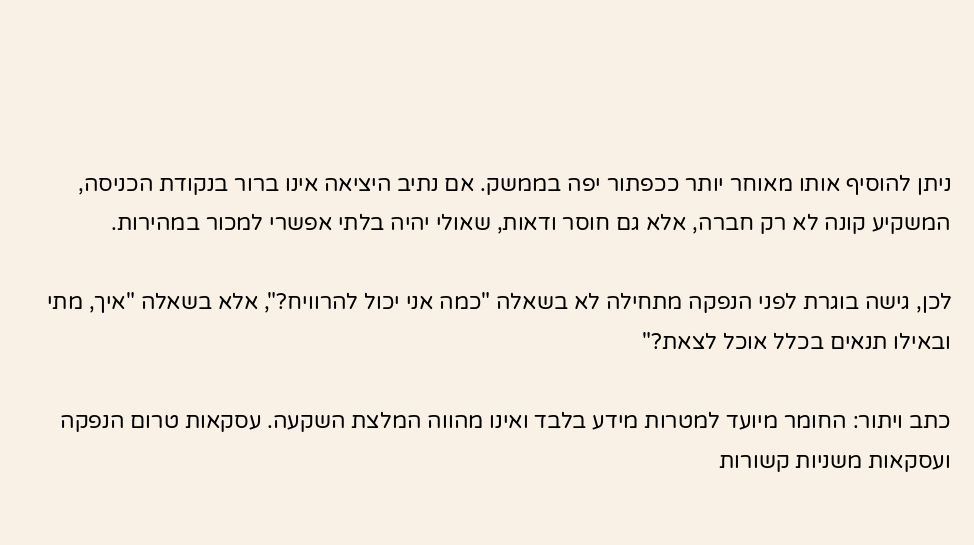ניתן להוסיף אותו מאוחר יותר ככפתור יפה בממשק. אם נתיב היציאה אינו ברור בנקודת הכניסה, המשקיע קונה לא רק חברה, אלא גם חוסר ודאות, שאולי יהיה בלתי אפשרי למכור במהירות.

לכן, גישה בוגרת לפני הנפקה מתחילה לא בשאלה "כמה אני יכול להרוויח?", אלא בשאלה "איך, מתי ובאילו תנאים בכלל אוכל לצאת?"

כתב ויתור: החומר מיועד למטרות מידע בלבד ואינו מהווה המלצת השקעה. עסקאות טרום הנפקה ועסקאות משניות קשורות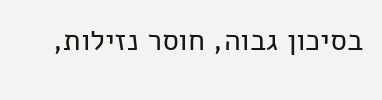בסיכון גבוה, חוסר נזילות,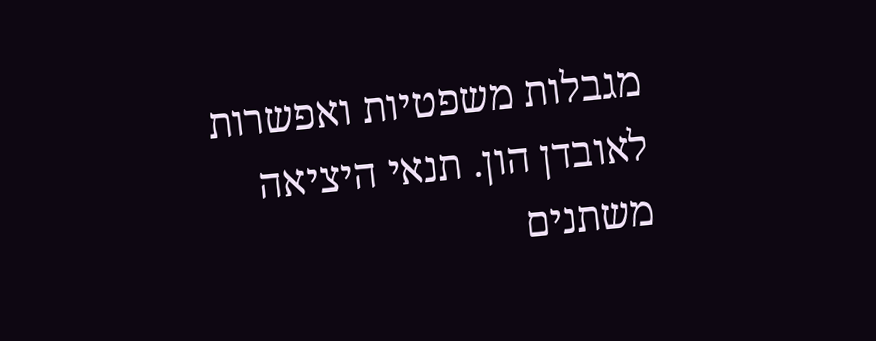מגבלות משפטיות ואפשרות לאובדן הון. תנאי היציאה משתנים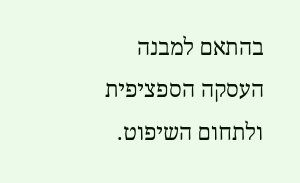בהתאם למבנה העסקה הספציפית ולתחום השיפוט.